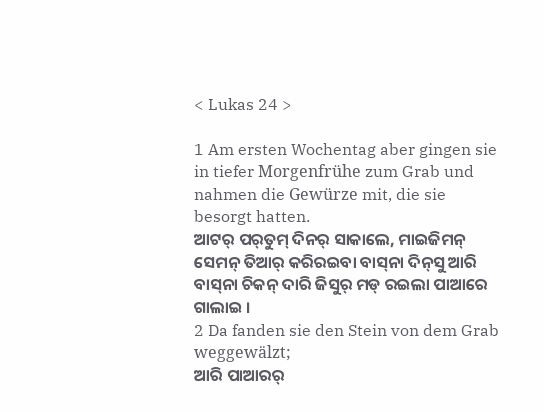< Lukas 24 >

1 Am ersten Wochentag aber gingen sie in tiefer Morgenfrühe zum Grab und nahmen die Gewürze mit, die sie besorgt hatten.
ଆଟର୍‌ ପର୍‌ତୁମ୍‌ ଦିନର୍‌ ସାକାଲେ, ମାଇଜିମନ୍‌ ସେମନ୍‌ ତିଆର୍‌ କରିରଇବା ବାସ୍‌ନା ଦିନ୍‍ସୁ ଆରି ବାସ୍‌ନା ଚିକନ୍‌ ଦାରି ଜିସୁର୍‌ ମଡ୍‌ ରଇଲା ପାଆରେ ଗାଲାଇ ।
2 Da fanden sie den Stein von dem Grab weggewälzt;
ଆରି ପାଆରର୍‌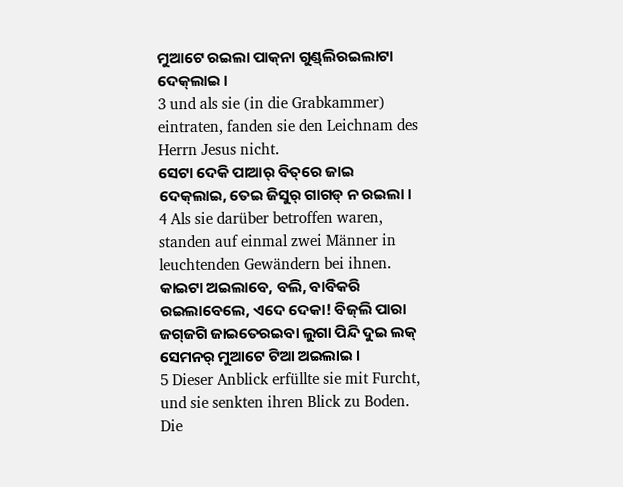ମୁଆଟେ ରଇଲା ପାକ୍‌ନା ଗୁଣ୍ଡ୍‌ଲିରଇଲାଟା ଦେକ୍‌ଲାଇ ।
3 und als sie (in die Grabkammer) eintraten, fanden sie den Leichnam des Herrn Jesus nicht.
ସେଟା ଦେକି ପାଆର୍‌ ବିତ୍‌ରେ ଜାଇ ଦେକ୍‌ଲାଇ, ତେଇ ଜିସୁର୍‌ ଗାଗଡ୍‌ ନ ରଇଲା ।
4 Als sie darüber betroffen waren, standen auf einmal zwei Männer in leuchtenden Gewändern bei ihnen.
କାଇଟା ଅଇଲାବେ, ବଲି, ବାବିକରି ରଇଲାବେଲେ, ଏଦେ ଦେକା! ବିଜ୍‌ଲି ପାରା ଜଗ୍‌ଜଗି ଜାଇତେରଇବା ଲୁଗା ପିନ୍ଦି ଦୁଇ ଲକ୍‌ ସେମନର୍‌ ମୁଆଟେ ଟିଆ ଅଇଲାଇ ।
5 Dieser Anblick erfüllte sie mit Furcht, und sie senkten ihren Blick zu Boden. Die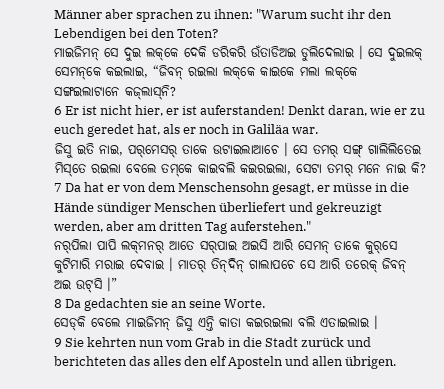Männer aber sprachen zu ihnen: "Warum sucht ihr den Lebendigen bei den Toten?
ମାଇଜିମନ୍‌ ସେ ଦୁଇ ଲକ୍‌କେ ଦେକି ଡରିକରି ଉଁତାଡିଅଇ ଡୁଲିଦେଲାଇ । ସେ ଦୁଇଲକ୍‌ ସେମନ୍‌କେ କଇଲାଇ, “ଜିବନ୍‌ ରଇଲା ଲକ୍‌କେ କାଇକେ ମଲା ଲକ୍‌କେ ସଙ୍ଗଇଲାଟାନେ କଜ୍‌ଲାସ୍‌ନି?
6 Er ist nicht hier, er ist auferstanden! Denkt daran, wie er zu euch geredet hat, als er noch in Galiläa war.
ଜିସୁ ଇତି ନାଇ, ପର୍‌ମେସର୍‌ ତାକେ ଉଟାଇଲାଆଚେ । ସେ ତମର୍‌ ସଙ୍ଗ୍‌ ଗାଲିଲିତେଇ ମିସ୍‌ତେ ରଇଲା ବେଲେ ତମ୍‌କେ କାଇବଲି କଇରଇଲା, ସେଟା ତମର୍‌ ମନେ ନାଇ କି?
7 Da hat er von dem Menschensohn gesagt, er müsse in die Hände sündiger Menschen überliefert und gekreuzigt werden, aber am dritten Tag auferstehen."
ନର୍‌ପିଲା ପାପି ଲକ୍‌ମନର୍‌ ଆତେ ସର୍‌ପାଇ ଅଇସି ଆରି ସେମନ୍‌ ତାକେ କୁର୍‌ସେ କୁଟିମାରି ମରାଇ ଦେବାଇ । ମାତର୍‌ ତିନ୍‌ଦିନ୍‌ ଗାଲାପଚେ ସେ ଆରି ତରେକ୍‌ ଜିବନ୍‌ ଅଇ ଉଟ୍‌ସି ।”
8 Da gedachten sie an seine Worte.
ସେଡ୍‌କି ବେଲେ ମାଇଜିମନ୍‌ ଜିସୁ ଏନ୍ତି କାତା କଇରଇଲା ବଲି ଏତାଇଲାଇ ।
9 Sie kehrten nun vom Grab in die Stadt zurück und berichteten das alles den elf Aposteln und allen übrigen.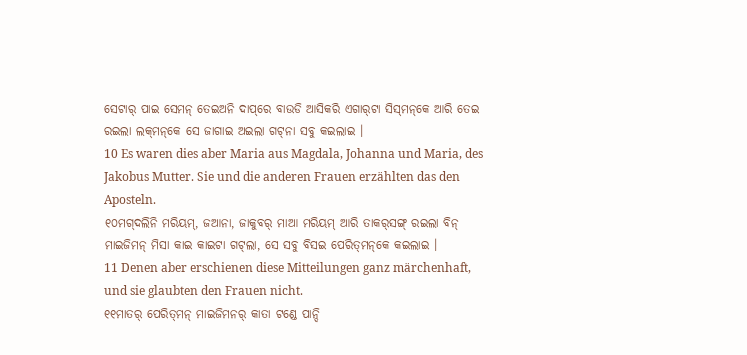ସେଟାର୍‌ ପାଇ ସେମନ୍‌ ତେଇଅନି ଦାପ୍‌ରେ ବାଉଡି ଆସିକରି ଏଗାର୍‌ଟା ସିସ୍‌ମନ୍‌କେ ଆରି ତେଇ ରଇଲା ଲକ୍‌ମନ୍‌କେ ସେ ଜାଗାଇ ଅଇଲା ଗଟ୍‍ନା ସବୁ କଇଲାଇ ।
10 Es waren dies aber Maria aus Magdala, Johanna und Maria, des Jakobus Mutter. Sie und die anderen Frauen erzählten das den Aposteln.
୧୦ମଗ୍‌ଦଲିନି ମରିୟମ୍‌, ଜଆନା, ଜାକୁବର୍‌ ମାଆ ମରିୟମ୍‌ ଆରି ତାକର୍‌ସଙ୍ଗ୍‌ ରଇଲା ବିନ୍‌ ମାଇଜିମନ୍‌ ମିସା କାଇ କାଇଟା ଗଟ୍‌ଲା, ସେ ସବୁ ବିସଇ ପେରିତ୍‌ମନ୍‌କେ କଇଲାଇ ।
11 Denen aber erschienen diese Mitteilungen ganz märchenhaft, und sie glaubten den Frauen nicht.
୧୧ମାତର୍‌ ପେରିତ୍‌ମନ୍‌ ମାଇଜିମନର୍‌ କାତା ଟଣ୍ଡେ ପାନ୍ଦି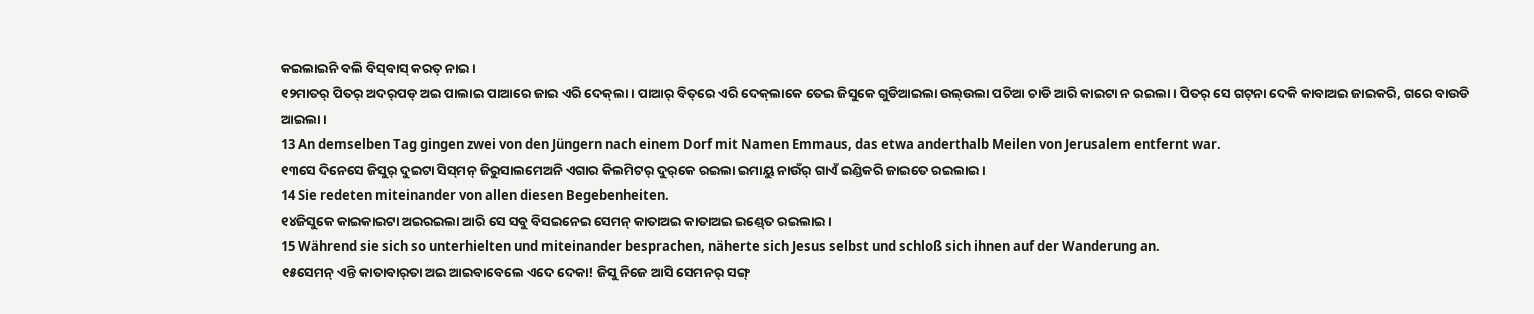କଇଲାଇନି ବଲି ବିସ୍‌ବାସ୍‌ କରତ୍‌ ନାଇ ।
୧୨ମାତର୍‌ ପିତର୍‌ ଅଦର୍‌ପଡ୍‌ ଅଇ ପାଲାଇ ପାଆରେ ଜାଇ ଏରି ଦେକ୍‌ଲା । ପାଆର୍‌ ବିତ୍‌ରେ ଏରି ଦେକ୍‌ଲାକେ ତେଇ ଜିସୁକେ ଗୁଡିଆଇଲା ଉଲ୍‌ଉଲା ପଚିଆ ଚାଡି ଆରି କାଇଟା ନ ରଇଲା । ପିତର୍‌ ସେ ଗଟ୍‍ନା ଦେକି କାବାଅଇ ଜାଇକରି, ଗରେ ବାଉଡି ଆଇଲା ।
13 An demselben Tag gingen zwei von den Jüngern nach einem Dorf mit Namen Emmaus, das etwa anderthalb Meilen von Jerusalem entfernt war.
୧୩ସେ ଦିନେସେ ଜିସୁର୍‌ ଦୁଇଟା ସିସ୍‌ମନ୍‌ ଜିରୁସାଲମେଅନି ଏଗାର କିଲମିଟର୍‌ ଦୁର୍‌କେ ରଇଲା ଇମାୟୁ ନାଉଁର୍‌ ଗାଏଁ ଇଣ୍ଡିକରି ଜାଇତେ ରଇଲାଇ ।
14 Sie redeten miteinander von allen diesen Begebenheiten.
୧୪ଜିସୁକେ କାଇକାଇଟା ଅଇରଇଲା ଆରି ସେ ସବୁ ବିସଇନେଇ ସେମନ୍‌ କାତାଅଇ କାତାଅଇ ଇଣ୍ଡ୍‍ତେ ରଇଲାଇ ।
15 Während sie sich so unterhielten und miteinander besprachen, näherte sich Jesus selbst und schloß sich ihnen auf der Wanderung an.
୧୫ସେମନ୍‌ ଏନ୍ତି କାତାବାର୍‌ତା ଅଇ ଆଇବାବେଲେ ଏଦେ ଦେକା! ଜିସୁ ନିଜେ ଆସି ସେମନର୍‌ ସଙ୍ଗ୍‌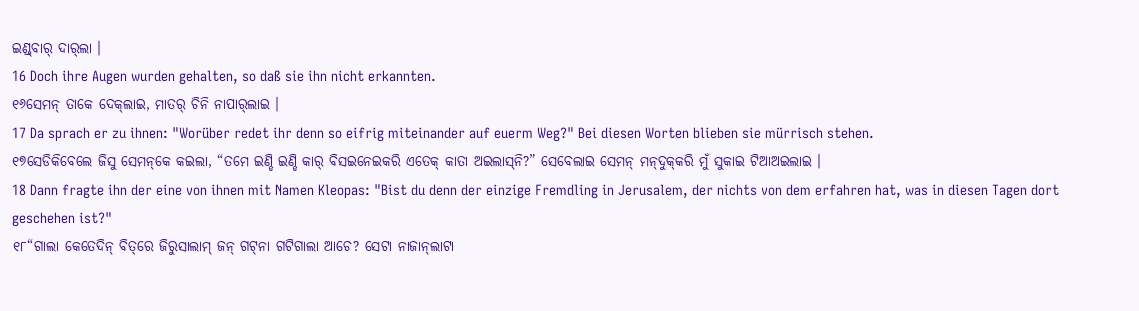ଇଣ୍ଡ୍‌ବାର୍‌ ଦାର୍‌ଲା ।
16 Doch ihre Augen wurden gehalten, so daß sie ihn nicht erkannten.
୧୬ସେମନ୍‌ ତାକେ ଦେକ୍‌ଲାଇ, ମାତର୍‌ ଚିନି ନାପାର୍‌ଲାଇ ।
17 Da sprach er zu ihnen: "Worüber redet ihr denn so eifrig miteinander auf euerm Weg?" Bei diesen Worten blieben sie mürrisch stehen.
୧୭ସେଡିକିବେଲେ ଜିସୁ ସେମନ୍‌କେ କଇଲା, “ତମେ ଇଣ୍ଡି ଇଣ୍ଡି କାର୍‌ ବିସଇନେଇକରି ଏତେକ୍‌ କାତା ଅଇଲାସ୍‌ନି?” ସେବେଲାଇ ସେମନ୍‌ ମନ୍‌ଦୁକ୍‌କରି ମୁଁ ସୁକାଇ ଟିଆଅଇଲାଇ ।
18 Dann fragte ihn der eine von ihnen mit Namen Kleopas: "Bist du denn der einzige Fremdling in Jerusalem, der nichts von dem erfahren hat, was in diesen Tagen dort geschehen ist?"
୧୮“ଗାଲା କେତେଦିନ୍‌ ବିତ୍‌ରେ ଜିରୁସାଲାମ୍‌ ଜନ୍‌ ଗଟ୍‍ନା ଗଟିଗାଲା ଆଚେ? ସେଟା ନାଜାନ୍‌ଲାଟା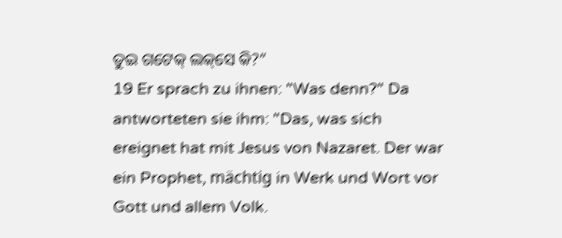ତୁଇ ଗଟେକ୍‌ ଲକ୍‌ସେ କି?”
19 Er sprach zu ihnen: "Was denn?" Da antworteten sie ihm: "Das, was sich ereignet hat mit Jesus von Nazaret. Der war ein Prophet, mächtig in Werk und Wort vor Gott und allem Volk.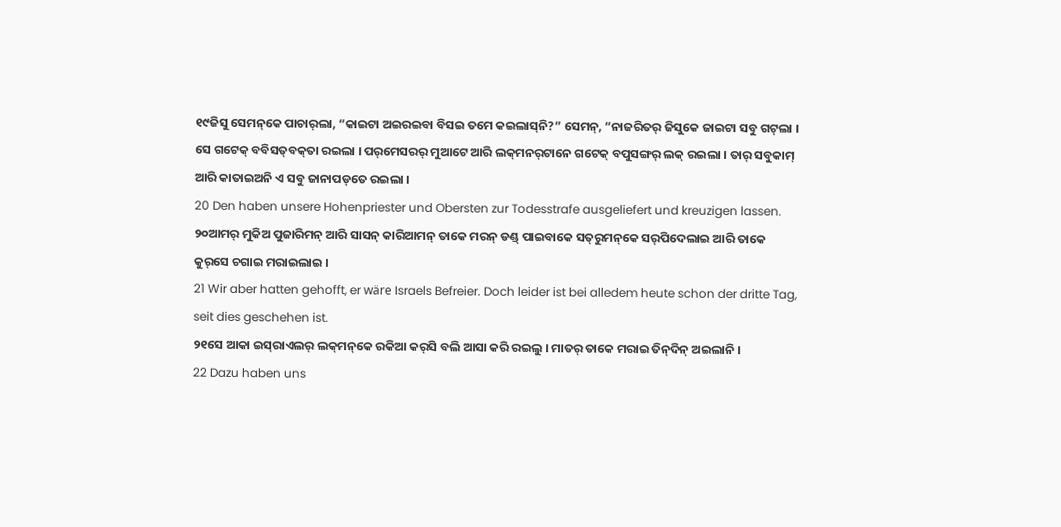୧୯ଜିସୁ ସେମନ୍‌କେ ପାଚାର୍‌ଲା, “କାଇଟା ଅଇର‍ଇବା ବିସଇ ତମେ କଇଲାସ୍‌ନି?” ସେମନ୍‌, “ନାଜରିତର୍‌ ଜିସୁକେ ଜାଇଟା ସବୁ ଗଟ୍‌ଲା । ସେ ଗଟେକ୍‌ ବବିସତ୍‌ବକ୍‌ତା ରଇଲା । ପର୍‌ମେସରର୍‌ ମୁଆଟେ ଆରି ଲକ୍‌ମନର୍‌ଟାନେ ଗଟେକ୍‌ ବପୁସଙ୍ଗର୍‌ ଲକ୍‌ ରଇଲା । ତାର୍‌ ସବୁକାମ୍‌ ଆରି କାତାଇଅନି ଏ ସବୁ ଜାନାପଡ୍‌ତେ ରଇଲା ।
20 Den haben unsere Hohenpriester und Obersten zur Todesstrafe ausgeliefert und kreuzigen lassen.
୨୦ଆମର୍‌ ମୁକିଅ ପୁଜାରିମନ୍‌ ଆରି ସାସନ୍‌ କାରିଆମନ୍‌ ତାକେ ମରନ୍‌ ଡଣ୍ଡ୍‌ ପାଇବାକେ ସତ୍‌ରୁମନ୍‌କେ ସର୍‌ପିଦେଲାଇ ଆରି ତାକେ କୁର୍‌ସେ ଚଗାଇ ମରାଇଲାଇ ।
21 Wir aber hatten gehofft, er wäre Israels Befreier. Doch leider ist bei alledem heute schon der dritte Tag, seit dies geschehen ist.
୨୧ସେ ଆକା ଇସ୍‌ରାଏଲର୍‌ ଲକ୍‌ମନ୍‌କେ ରକିଆ କର୍‌ସି ବଲି ଆସା କରି ରଇଲୁ । ମାତର୍‌ ତାକେ ମରାଇ ତିନ୍‌ଦିନ୍‌ ଅଇଲାନି ।
22 Dazu haben uns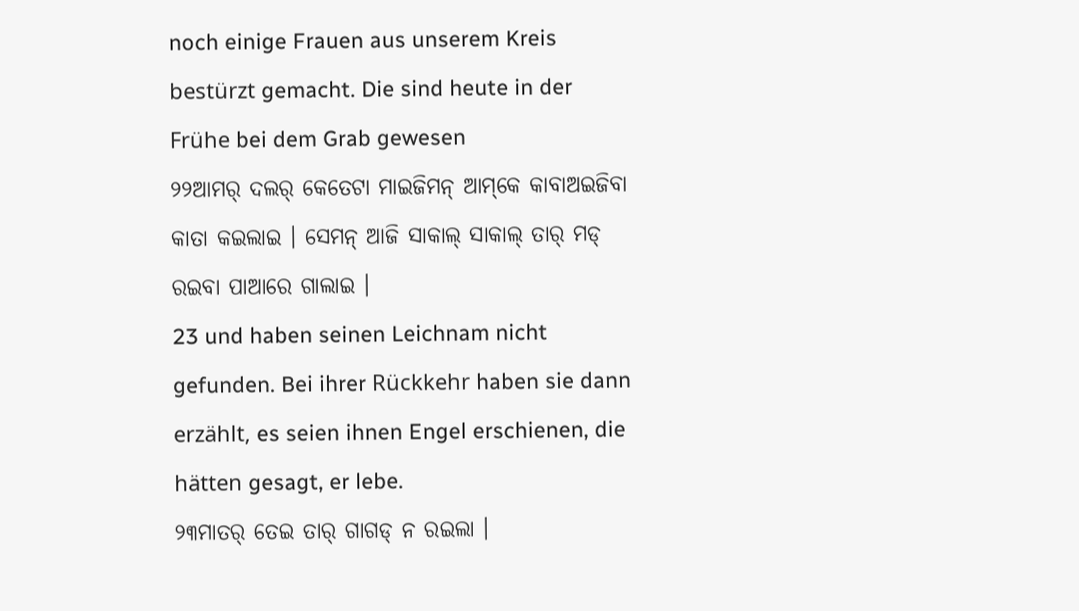noch einige Frauen aus unserem Kreis bestürzt gemacht. Die sind heute in der Frühe bei dem Grab gewesen
୨୨ଆମର୍‌ ଦଲର୍‌ କେତେଟା ମାଇଜିମନ୍‌ ଆମ୍‌କେ କାବାଅଇଜିବା କାତା କଇଲାଇ । ସେମନ୍‌ ଆଜି ସାକାଲ୍‌ ସାକାଲ୍‌ ତାର୍‌ ମଡ୍‌ ରଇବା ପାଆରେ ଗାଲାଇ ।
23 und haben seinen Leichnam nicht gefunden. Bei ihrer Rückkehr haben sie dann erzählt, es seien ihnen Engel erschienen, die hätten gesagt, er lebe.
୨୩ମାତର୍‌ ତେଇ ତାର୍‌ ଗାଗଡ୍‌ ନ ରଇଲା ।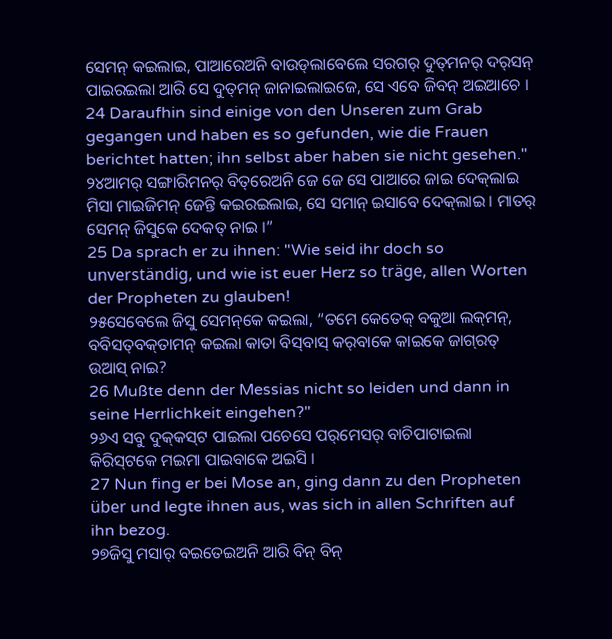ସେମନ୍‌ କଇଲାଇ, ପାଆରେଅନି ବାଉଡ୍‌ଲାବେଲେ ସରଗର୍‌ ଦୁତ୍‌ମନର୍‌ ଦର୍‌ସନ୍‌ ପାଇରଇଲା ଆରି ସେ ଦୁତ୍‌ମନ୍‌ ଜାନାଇଲାଇଜେ, ସେ ଏବେ ଜିବନ୍‌ ଅଇଆଚେ ।
24 Daraufhin sind einige von den Unseren zum Grab gegangen und haben es so gefunden, wie die Frauen berichtet hatten; ihn selbst aber haben sie nicht gesehen."
୨୪ଆମର୍‌ ସଙ୍ଗାରିମନର୍‌ ବିତ୍‌ରେଅନି ଜେ ଜେ ସେ ପାଆରେ ଜାଇ ଦେକ୍‌ଲାଇ ମିସା ମାଇଜିମନ୍‌ ଜେନ୍ତି କଇରଇଲାଇ, ସେ ସମାନ୍‌ ଇସାବେ ଦେକ୍‌ଲାଇ । ମାତର୍‌ ସେମନ୍‌ ଜିସୁକେ ଦେକତ୍‌ ନାଇ ।”
25 Da sprach er zu ihnen: "Wie seid ihr doch so unverständig, und wie ist euer Herz so träge, allen Worten der Propheten zu glauben!
୨୫ସେବେଲେ ଜିସୁ ସେମନ୍‌କେ କଇଲା, “ତମେ କେତେକ୍‌ ବକୁଆ ଲକ୍‌ମନ୍‌, ବବିସତ୍‌ବକ୍‌ତାମନ୍‌ କଇଲା କାତା ବିସ୍‌ବାସ୍‌ କର୍‌ବାକେ କାଇକେ ଜାଗ୍‌ରତ୍‌ ଉଆସ୍‌ ନାଇ?
26 Mußte denn der Messias nicht so leiden und dann in seine Herrlichkeit eingehen?"
୨୬ଏ ସବୁ ଦୁକ୍‌କସ୍‌ଟ ପାଇଲା ପଚେସେ ପର୍‌ମେସର୍‌ ବାଚିପାଟାଇଲା କିରିସ୍‌ଟକେ ମଇମା ପାଇବାକେ ଅଇସି ।
27 Nun fing er bei Mose an, ging dann zu den Propheten über und legte ihnen aus, was sich in allen Schriften auf ihn bezog.
୨୭ଜିସୁ ମସାର୍‌ ବଇତେଇଅନି ଆରି ବିନ୍‌ ବିନ୍‌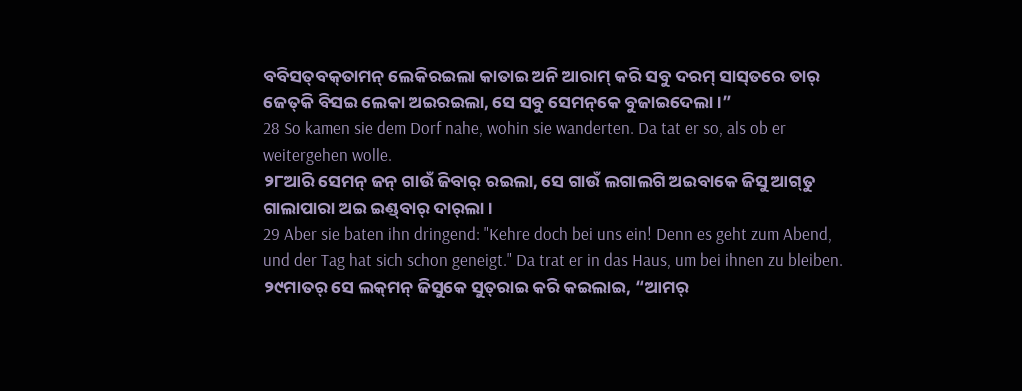ବବିସତ୍‌ବକ୍‌ତାମନ୍‌ ଲେକିରଇଲା କାତାଇ ଅନି ଆରାମ୍‌ କରି ସବୁ ଦରମ୍‌ ସାସ୍‌ତରେ ତାର୍‌ ଜେତ୍‌କି ବିସ‍ଇ ଲେକା ଅଇରଇଲା, ସେ ସବୁ ସେମନ୍‌କେ ବୁଜାଇଦେଲା ।”
28 So kamen sie dem Dorf nahe, wohin sie wanderten. Da tat er so, als ob er weitergehen wolle.
୨୮ଆରି ସେମନ୍‌ ଜନ୍‌ ଗାଉଁ ଜିବାର୍‌ ରଇଲା, ସେ ଗାଉଁ ଲଗାଲଗି ଅଇବାକେ ଜିସୁ ଆଗ୍‌ତୁ ଗାଲାପାରା ଅଇ ଇଣ୍ଡ୍‌ବାର୍‌ ଦାର୍‌ଲା ।
29 Aber sie baten ihn dringend: "Kehre doch bei uns ein! Denn es geht zum Abend, und der Tag hat sich schon geneigt." Da trat er in das Haus, um bei ihnen zu bleiben.
୨୯ମାତର୍‌ ସେ ଲକ୍‌ମନ୍‌ ଜିସୁକେ ସୁତ୍‌ରାଇ କରି କଇଲାଇ, “ଆମର୍‌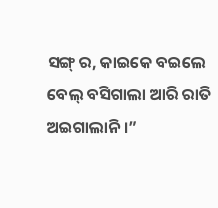ସଙ୍ଗ୍‍ ର, କାଇକେ ବଇଲେ ବେଲ୍‌ ବସିଗାଲା ଆରି ରାତି ଅଇଗାଲାନି ।”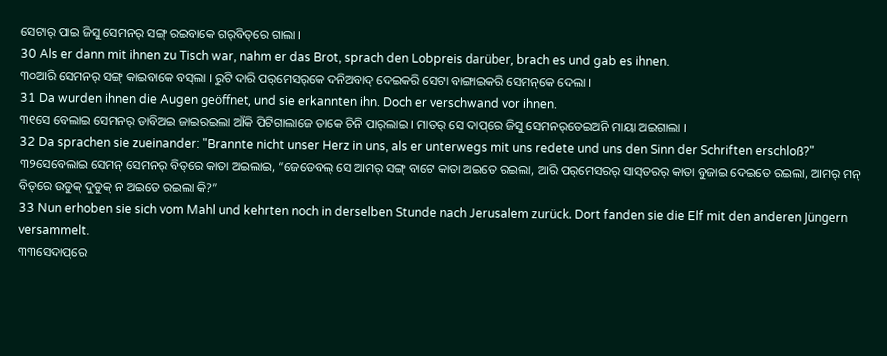ସେଟାର୍‌ ପାଇ ଜିସୁ ସେମନର୍‌ ସଙ୍ଗ୍‍ ରଇବାକେ ଗର୍‌ବିତ୍‌ରେ ଗାଲା ।
30 Als er dann mit ihnen zu Tisch war, nahm er das Brot, sprach den Lobpreis darüber, brach es und gab es ihnen.
୩୦ଆରି ସେମନର୍‌ ସଙ୍ଗ୍‌ କାଇବାକେ ବସ୍‌ଲା । ରୁଟି ଦାରି ପର୍‌ମେସର୍‌କେ ଦନିଅବାଦ୍‌ ଦେଇକରି ସେଟା ବାଙ୍ଗାଇକରି ସେମନ୍‌କେ ଦେଲା ।
31 Da wurden ihnen die Augen geöffnet, und sie erkannten ihn. Doch er verschwand vor ihnen.
୩୧ସେ ବେଲାଇ ସେମନର୍‌ ଡାବିଅଇ ଜାଇରଇଲା ଆଁକି ପିଟିଗାଲାଜେ ତାକେ ଚିନି ପାର୍‌ଲାଇ । ମାତର୍‌ ସେ ଦାପ୍‌ରେ ଜିସୁ ସେମନର୍‌ତେଇଅନି ମାୟା ଅଇଗାଲା ।
32 Da sprachen sie zueinander: "Brannte nicht unser Herz in uns, als er unterwegs mit uns redete und uns den Sinn der Schriften erschloß?"
୩୨ସେବେଲାଇ ସେମନ୍‌ ସେମନର୍‌ ବିତ୍‌ରେ କାତା ଅଇଲାଇ, “ଜେଡେବଲ୍‌ ସେ ଆମର୍‌ ସଙ୍ଗ୍‌ ବାଟେ କାତା ଅଇତେ ରଇଲା, ଆରି ପର୍‌ମେସରର୍‌ ସାସ୍‌ତରର୍‌ କାତା ବୁଜାଇ ଦେଇତେ ରଇଲା, ଆମର୍‌ ମନ୍‌ ବିତ୍‌ରେ ଉଡୁକ୍‌ ଦୁଡୁକ୍‌ ନ ଅଇତେ ରଇଲା କି?”
33 Nun erhoben sie sich vom Mahl und kehrten noch in derselben Stunde nach Jerusalem zurück. Dort fanden sie die Elf mit den anderen Jüngern versammelt.
୩୩ସେଦାପ୍‌ରେ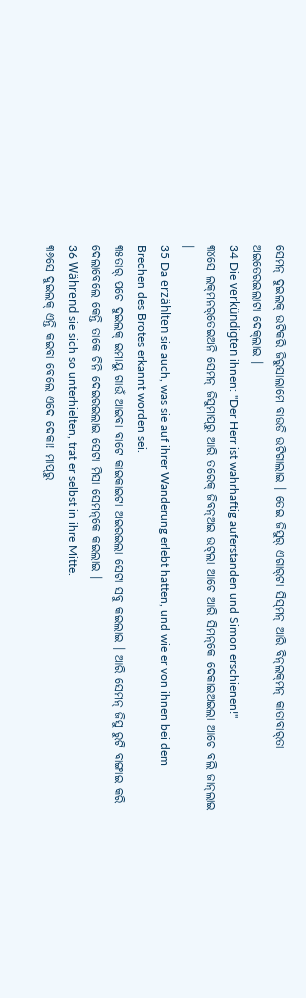ସେମନ୍‌ ଦୁଇଲକ୍‌ ଉଟିକରି ଜିରୁସାଲାମେ ବାଉଡି ଉଟିଗାଲାଇ । ତେଇ ଜିସୁର୍‌ ଏଗାର୍‌ଟା ସିସ୍‌ମନ୍‌ ଆରି ବିନ୍‌ଲକ୍‌ମନ୍‌ କାତାବାର୍‌ତା ଅଇତେରଇଲାଟା ଦେକ୍‌ଲାଇ ।
34 Die verkündigten ihnen: "Der Herr ist wahrhaftig auferstanden und Simon erschienen!"
୩୪ସେ ଲକ୍‌ମନର୍‌ତେଇଅନି ସେମନ୍‌ ଜିସୁମାପ୍‌ରୁ ଆରି ତରେକ୍‌ ଜିବନ୍‌ଅଇ ଉଟ୍‌ଲା ଆଚେ ଆରି ସିମନ୍‌କେ ଦେକାଇଅଇଲା ଆଚେ ବଲି ଜାନ୍‌ଲାଇ ।
35 Da erzählten sie auch, was sie auf ihrer Wanderung erlebt hatten, und wie er von ihnen bei dem Brechen des Brotes erkannt worden sei.
୩୫ତାର୍‌ ପଚେ ଦୁଇଲକ୍‌ ଇମାୟୁ ଗାଉଁ ଆଇବା ବାଟେ କାଇକାଇଟା ଅଇରଇଲା ସେଟା ସବୁ କଇଲାଇ । ଆରି ସେମନ୍‌ ଜିସୁ ରୁଟି ବାଙ୍ଗାଇ କରି ଦେଲାବେଲେ କେନ୍ତି ତାକେ ଚିନି ଦେଇରଇଲାଇ ସେଟା ମିସା ସେମନ୍‌କେ କଇଲାଇ ।
36 Während sie sich so unterhielten, trat er selbst in ihre Mitte.
୩୬ସେ ଦୁଇଲକ୍‌ ଏନ୍ତି କଇବା ବେଲେ ଏଦେ ଦେକା! ମାପ୍‌ରୁ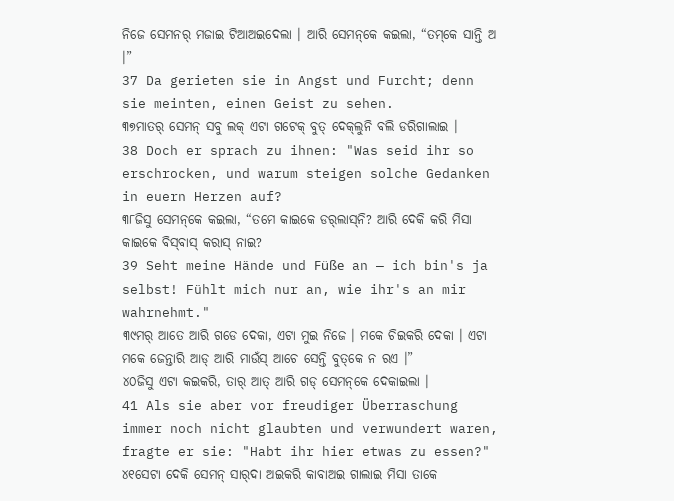ନିଜେ ସେମନର୍‌ ମଜାଇ ଟିଆଅଇଦେଲା । ଆରି ସେମନ୍‌କେ କଇଲା, “ତମ୍‌କେ ସାନ୍ତି ଅ ।”
37 Da gerieten sie in Angst und Furcht; denn sie meinten, einen Geist zu sehen.
୩୭ମାତର୍‌ ସେମନ୍‌ ସବୁ ଲକ୍‌ ଏଟା ଗଟେକ୍‌ ବୁତ୍‌ ଦେକ୍‌ଲୁନି ବଲି ଡରିଗାଲାଇ ।
38 Doch er sprach zu ihnen: "Was seid ihr so erschrocken, und warum steigen solche Gedanken in euern Herzen auf?
୩୮ଜିସୁ ସେମନ୍‌କେ କଇଲା, “ତମେ କାଇକେ ଡର୍‌ଲାସ୍‌ନି? ଆରି ଦେକି କରି ମିସା କାଇକେ ବିସ୍‌ବାସ୍‌ କରାସ୍‌ ନାଇ?
39 Seht meine Hände und Füße an — ich bin's ja selbst! Fühlt mich nur an, wie ihr's an mir wahrnehmt."
୩୯ମର୍‌ ଆତେ ଆରି ଗଡେ ଦେକା, ଏଟା ମୁଇ ନିଜେ । ମକେ ଚିଇକରି ଦେକା । ଏଟା ମକେ ଜେନ୍ତାରି ଆଡ୍‌ ଆରି ମାଉଁସ୍‌ ଆଚେ ସେନ୍ତି ବୁତ୍‌କେ ନ ରଏ ।”
୪୦ଜିସୁ ଏଟା କଇକରି, ତାର୍‌ ଆତ୍‌ ଆରି ଗଡ୍‌ ସେମନ୍‌କେ ଦେକାଇଲା ।
41 Als sie aber vor freudiger Überraschung immer noch nicht glaubten und verwundert waren, fragte er sie: "Habt ihr hier etwas zu essen?"
୪୧ସେଟା ଦେକି ସେମନ୍‌ ସାର୍‌ଦା ଅଇକରି କାବାଅଇ ଗାଲାଇ ମିସା ତାକେ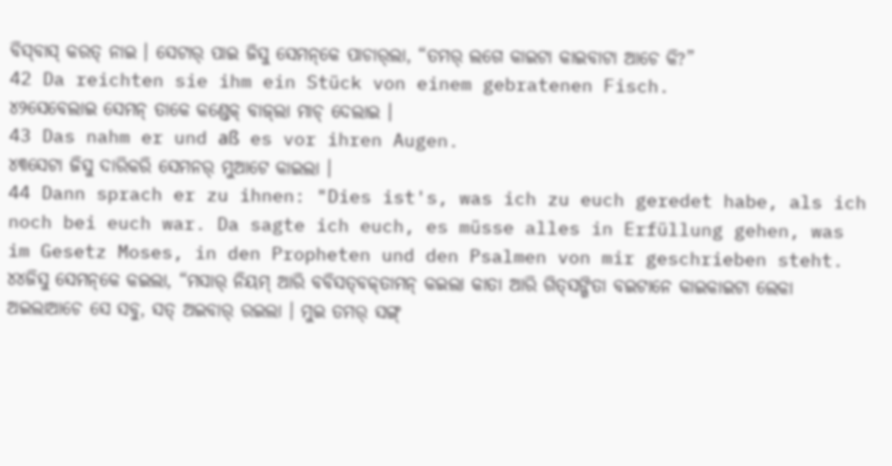ବିସ୍‌ବାସ୍‌ କରତ୍‌ ନାଇ । ସେଟାର୍‌ ପାଇ ଜିସୁ ସେମନ୍‌କେ ପାଚାର୍‌ଲା, “ତମର୍‌ ଲଗେ କାଇଟା କାଇବାଟା ଆଚେ କି?”
42 Da reichten sie ihm ein Stück von einem gebratenen Fisch.
୪୨ସେବେଲାଇ ସେମନ୍‌ ତାକେ କଣ୍ଡେକ୍‌ ବାଜ୍‌ଲା ମାଚ୍‌ ଦେଲାଇ ।
43 Das nahm er und aß es vor ihren Augen.
୪୩ସେଟା ଜିସୁ ଦାରିକରି ସେମନର୍‌ ମୁଆଟେ କାଇଲା ।
44 Dann sprach er zu ihnen: "Dies ist's, was ich zu euch geredet habe, als ich noch bei euch war. Da sagte ich euch, es müsse alles in Erfüllung gehen, was im Gesetz Moses, in den Propheten und den Psalmen von mir geschrieben steht.
୪୪ଜିସୁ ସେମନ୍‌କେ କଇଲା, “ମସାର୍‌ ନିୟମ୍‌ ଆରି ବବିସତ୍‌ବକ୍‌ତାମନ୍‌ କଇଲା କାତା ଆରି ଗିତ୍‌ସଙ୍ଗିତା ବଇଟାନେ କାଇକାଇଟା ଲେକା ଅଇଲାଆଚେ ସେ ସବୁ, ସତ୍‌ ଅଇବାର୍‌ ରଇଲା । ମୁଇ ତମର୍‌ ସଙ୍ଗ୍‌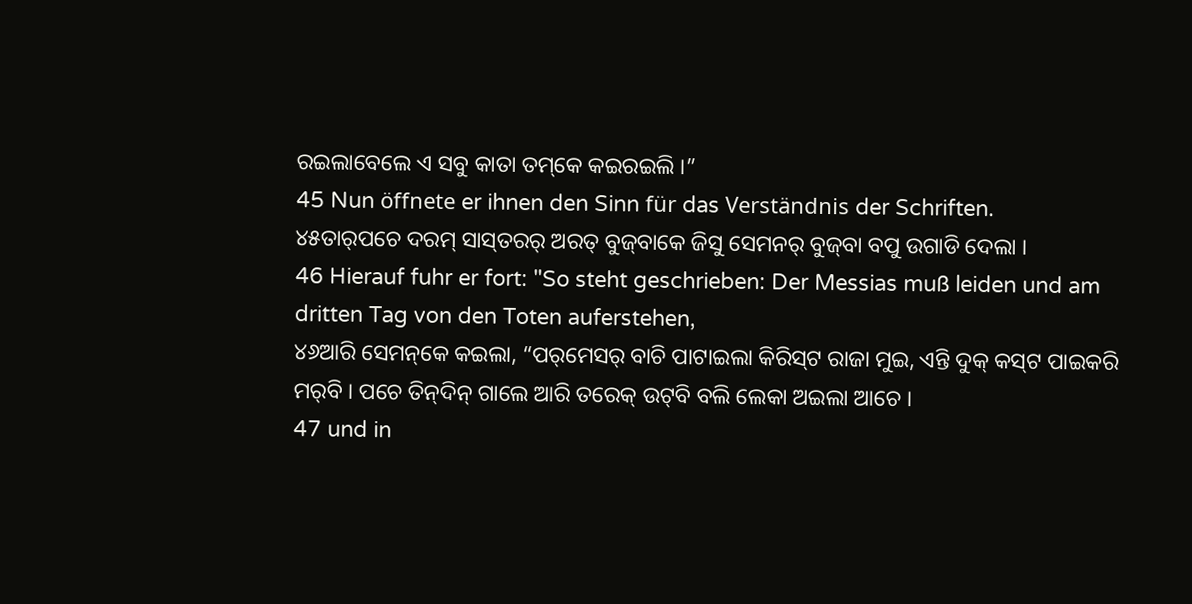ରଇଲାବେଲେ ଏ ସବୁ କାତା ତମ୍‌କେ କଇରଇଲି ।”
45 Nun öffnete er ihnen den Sinn für das Verständnis der Schriften.
୪୫ତାର୍‌ପଚେ ଦରମ୍‌ ସାସ୍‌ତରର୍‌ ଅରତ୍‌ ବୁଜ୍‌ବାକେ ଜିସୁ ସେମନର୍‌ ବୁଜ୍‌ବା ବପୁ ଉଗାଡି ଦେଲା ।
46 Hierauf fuhr er fort: "So steht geschrieben: Der Messias muß leiden und am dritten Tag von den Toten auferstehen,
୪୬ଆରି ସେମନ୍‌କେ କଇଲା, “ପର୍‌ମେସର୍‌ ବାଚି ପାଟାଇଲା କିରିସ୍‌ଟ ରାଜା ମୁଇ, ଏନ୍ତି ଦୁକ୍‌ କସ୍‌ଟ ପାଇକରି ମର୍‌ବି । ପଚେ ତିନ୍‌ଦିନ୍‌ ଗାଲେ ଆରି ତରେକ୍‌ ଉଟ୍‌ବି ବଲି ଲେକା ଅଇଲା ଆଚେ ।
47 und in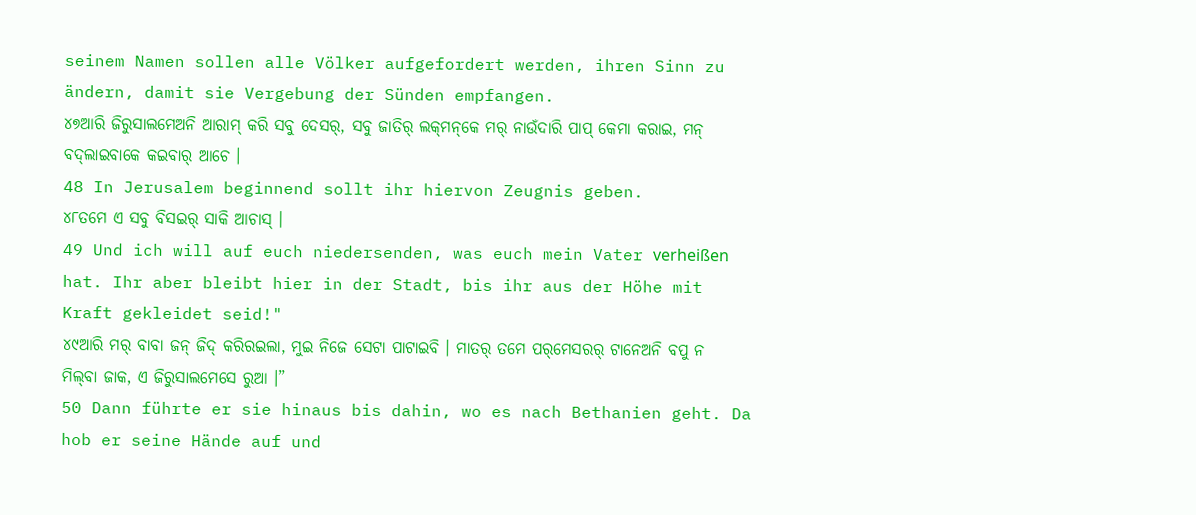seinem Namen sollen alle Völker aufgefordert werden, ihren Sinn zu ändern, damit sie Vergebung der Sünden empfangen.
୪୭ଆରି ଜିରୁସାଲମେଅନି ଆରାମ୍‌ କରି ସବୁ ଦେସର୍‌, ସବୁ ଜାତିର୍‌ ଲକ୍‌ମନ୍‌କେ ମର୍‌ ନାଉଁଦାରି ପାପ୍‌ କେମା କରାଇ, ମନ୍‌ ବଦ୍‌ଲାଇବାକେ କଇବାର୍‌ ଆଚେ ।
48 In Jerusalem beginnend sollt ihr hiervon Zeugnis geben.
୪୮ତମେ ଏ ସବୁ ବିସଇର୍‌ ସାକି ଆଚାସ୍‌ ।
49 Und ich will auf euch niedersenden, was euch mein Vater verheißen hat. Ihr aber bleibt hier in der Stadt, bis ihr aus der Höhe mit Kraft gekleidet seid!"
୪୯ଆରି ମର୍‌ ବାବା ଜନ୍‌ ଜିଦ୍‌ କରିରଇଲା, ମୁଇ ନିଜେ ସେଟା ପାଟାଇବି । ମାତର୍‌ ତମେ ପର୍‌ମେସରର୍‌ ଟାନେଅନି ବପୁ ନ ମିଲ୍‌ବା ଜାକ, ଏ ଜିରୁସାଲମେସେ ରୁଆ ।”
50 Dann führte er sie hinaus bis dahin, wo es nach Bethanien geht. Da hob er seine Hände auf und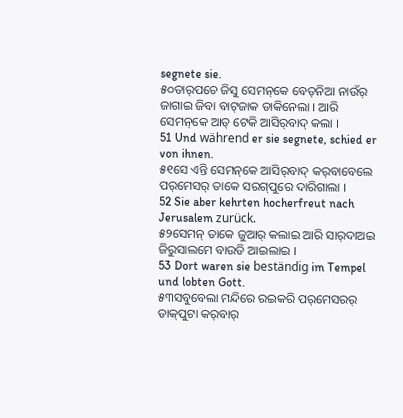segnete sie.
୫୦ତାର୍‌ପଚେ ଜିସୁ ସେମନ୍‌କେ ବେତ୍‌ନିଆ ନାଉଁର୍‌ ଜାଗାଇ ଜିବା ବାଟ୍‌ଜାକ ଡାକିନେଲା । ଆରି ସେମନ୍‌କେ ଆତ୍‌ ଟେକି ଆସିର୍‌ବାଦ୍‌ କଲା ।
51 Und während er sie segnete, schied er von ihnen.
୫୧ସେ ଏନ୍ତି ସେମନ୍‌କେ ଆସିର୍‌ବାଦ୍‌ କର୍‌ବାବେଲେ ପର୍‌ମେସର୍‌ ତାକେ ସରଗ୍‌ପୁରେ ଦାରିଗାଲା ।
52 Sie aber kehrten hocherfreut nach Jerusalem zurück.
୫୨ସେମନ୍‌ ତାକେ ଜୁଆର୍‌ କଲାଇ ଆରି ସାର୍‌ଦାଅଇ ଜିରୁସାଲମେ ବାଉଡି ଆଇଲାଇ ।
53 Dort waren sie beständig im Tempel und lobten Gott.
୫୩ସବୁବେଲା ମନ୍ଦିରେ ରଇକରି ପର୍‌ମେସରର୍‌ ଡାକ୍‌ପୁଟା କର୍‌ବାର୍‌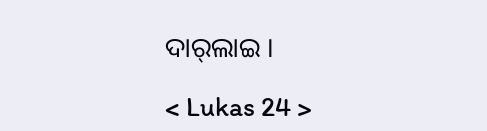ଦାର୍‌ଲାଇ ।

< Lukas 24 >